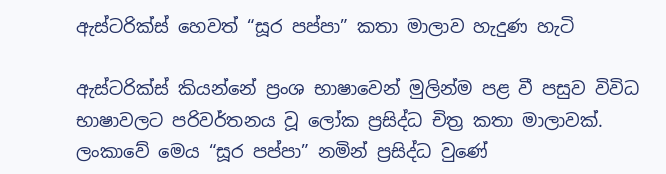ඇස්ටරික්ස් හෙවත් “සූර පප්පා” කතා මාලාව හැදුණ හැටි

ඇස්ටරික්ස් කියන්නේ ප්‍රංශ භාෂාවෙන් මුලින්ම පළ වී පසුව විවිධ භාෂාවලට පරිවර්තනය වූ ලෝක ප්‍රසිද්ධ චිත්‍ර කතා මාලාවක්. ලංකාවේ මෙය “සූර පප්පා” නමින් ප්‍රසිද්ධ වුණේ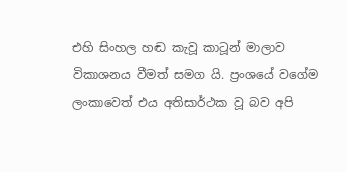එහි සිංහල හඬ කැවූ කාටූන් මාලාව විකාශනය වීමත් සමග යි. ප්‍රංශයේ වගේම ලංකාවෙත් එය අතිසාර්ථක වූ බව අපි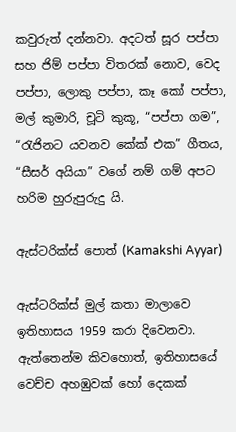කවුරුත් දන්නවා. අදටත් සූර පප්පා සහ ජිම් පප්පා විතරක් නොව, වෙද පප්පා, ලොකු පප්පා, කෑ කෝ පප්පා, මල් කුමාරි, චූටි කුකූ, “පප්පා ගම”, “රැජිනට යවනව කේක් එක” ගීතය, “සීසර් අයියා” වගේ නම් ගම් අපට හරිම හුරුපුරුදු යි.

ඇස්ටරික්ස් පොත් (Kamakshi Ayyar)

ඇස්ටරික්ස් මුල් කතා මාලාවෙ ඉතිහාසය 1959 කරා දිවෙනවා. ඇත්තෙන්ම කිවහොත්, ඉතිහාසයේ වෙච්ච අහඹුවක් හෝ දෙකක්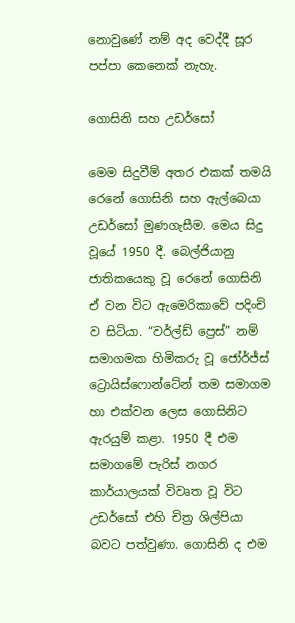නොවුණේ නම් අද වෙද්දී සූර පප්පා කෙනෙක් නැහැ.

ගොසිනි සහ උඩර්සෝ

මෙම සිදුවීම් අතර එකක් තමයි රෙනේ ගොසිනි සහ ඇල්බෙයා උඩර්සෝ මුණගැසීම. මෙය සිදු වූයේ 1950 දී. බෙල්ජියානු ජාතිකය‍ෙකු වූ රෙනේ ගොසිනි ඒ වන විට ඇමෙරිකාවේ පදිංචි ව සිටියා. “වර්ල්ඩ් ප්‍රෙස්” නම් සමාගමක හිමිකරු වූ ජෝර්ජ්ස් ට්‍රොයිස්ෆොන්ටේන් තම සමාගම හා එක්වන ලෙස ගොසිනිට ඇරයුම් කළා. 1950 දී එම සමාගමේ පැරිස් නගර කාර්යාලයක් විවෘත වූ විට උඩර්සෝ එහි චිත්‍ර ශිල්පියා බවට පත්වුණා. ගොසිනි ද එම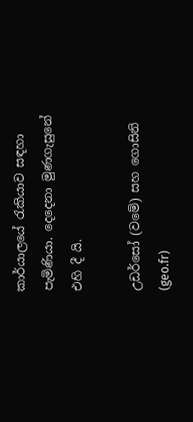කාර්යාලයේ රැකියාව සඳහා පැමිණියා. දෙදෙනා මුණගැසුනේ එහි දී යි.

උඩර්සෝ (වමේ) සහ ගොසිනි (geo.fr)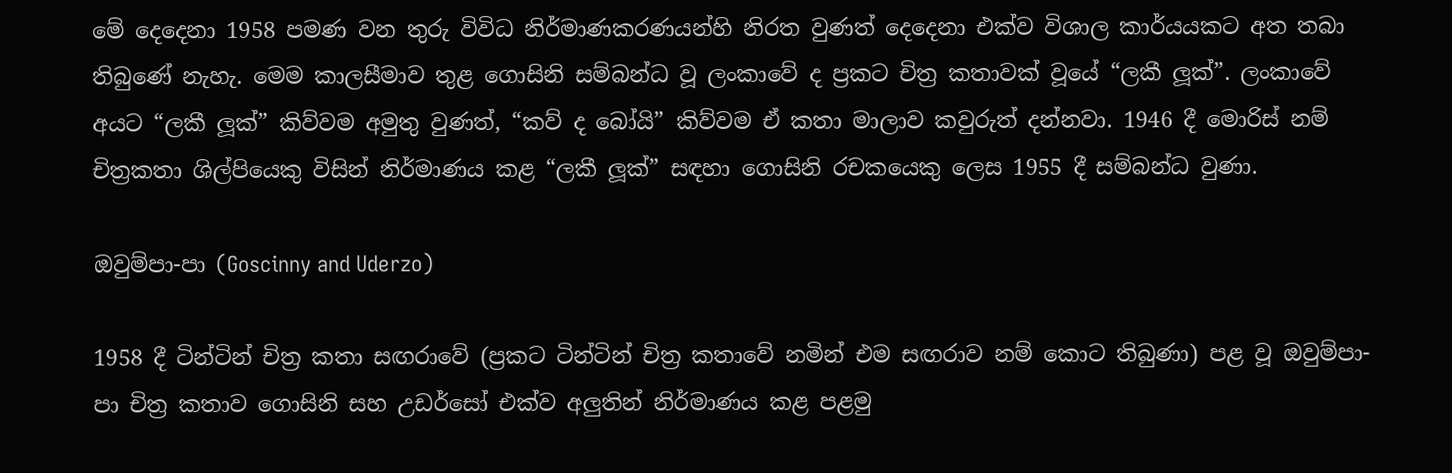මේ දෙදෙනා 1958 පමණ වන තුරු විවිධ නිර්මාණකරණයන්හි නිරත වුණත් දෙදෙනා එක්ව විශාල කාර්යයකට අත තබා තිබුණේ නැහැ. මෙම කාලසීමාව තුළ ගොසිනි සම්බන්ධ වූ ලංකාවේ ද ප්‍රකට චිත්‍ර කතාවක් වූයේ “ලකී ලූක්”. ලංකාවේ අයට “ලකී ලූක්” කිව්වම අමුතු වුණත්, “කව් ද බෝයි” කිව්වම ඒ කතා මාලාව කවුරුත් දන්නවා. 1946 දී මොරිස් නම් චිත්‍රකතා ශිල්පිය‍ෙකු විසින් නිර්මාණය කළ “ලකී ලූක්” සඳහා ගොසිනි රචකයෙකු ලෙස 1955 දී සම්බන්ධ වුණා.

ඔවුම්පා-පා (Goscinny and Uderzo)

1958 දී ටින්ටින් චිත්‍ර කතා සඟරාවේ (ප්‍රකට ටින්ටින් චිත්‍ර කතාවේ නමින් එම සඟරාව නම් කොට තිබුණා) පළ වූ ඔවුම්පා-පා චිත්‍ර කතාව ගොසිනි සහ උඩර්සෝ එක්ව අලුතින් නිර්මාණය කළ පළමු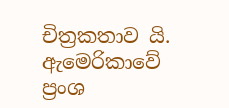චිත්‍රකතාව යි. ඇම‍ෙරිකාවේ ප්‍රංශ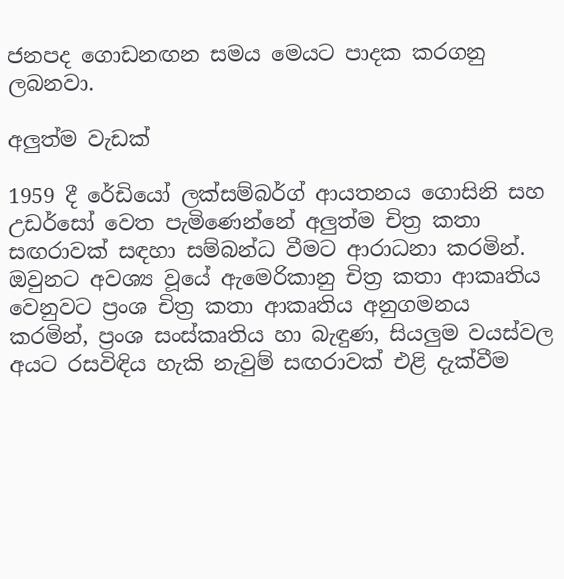ජනපද ගොඩනඟන සමය මෙයට පාදක කරගනු ලබනවා.

අලුත්ම වැඩක්

1959 දී රේඩියෝ ලක්සම්බර්ග් ආයතනය ගොසිනි සහ උඩර්සෝ වෙත පැමිණෙන්නේ අලුත්ම චිත්‍ර කතා සඟරාවක් සඳහා සම්බන්ධ වීමට ආරාධනා කරමින්. ඔවුනට අවශ්‍ය වූයේ ඇමෙරිකානු චිත්‍ර කතා ආකෘතිය වෙනුවට ප්‍රංශ චිත්‍ර කතා ආකෘතිය අනුගමනය කරමින්, ප්‍රංශ සංස්කෘතිය හා බැඳුණ, සියලුම වයස්වල අයට රසවිඳිය හැකි නැවුම් සඟරාවක් එළි දැක්වීම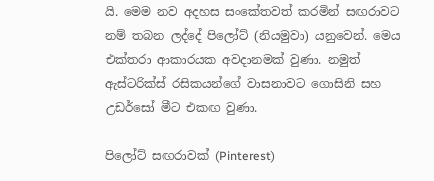යි. මෙම නව අදහස සංකේතවත් කරමින් සඟරාවට නම් තබන ලද්දේ පිලෝට් (නියමුවා) යනුවෙන්. මෙය එක්තරා ආකාරයක අවදානමක් වුණා. නමුත් ඇස්ටරික්ස් රසිකයන්ගේ වාසනාවට ගොසිනි සහ උඩර්සෝ මීට එකඟ වුණා.

පිලෝට් සඟරාවක් (Pinterest)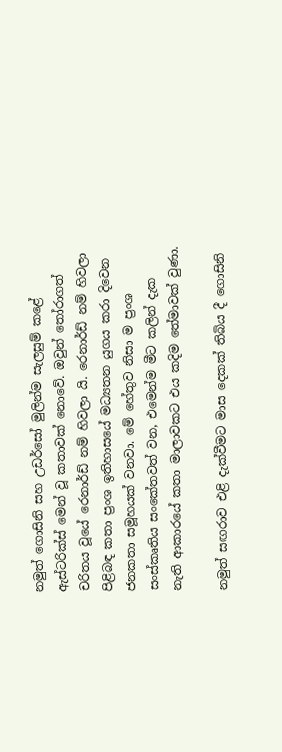නමුත් ගොසිනි සහ උඩර්සෝ මුලින්ම සැලසුම් කළේ ඇස්ටරික්ස් මෙන් වූ කතාවක් නොවේ. ඔවුන් තෝරාගත් චරිතය වූයේ රෙනාර්ඩ් නම් හිවලා යි. රෙනාර්ඩ් නම් හිවලා පිළිබඳ කතා ප්‍රංශ ඉතිහාසයේ මධ්‍යතන යුගය කරා දිවෙන ජනකතා සමූහයක් වනවා. මේ හේතුව නිසා ම ප්‍රංශ සංස්කෘතිය සංකේතවත් වන, එමෙන්ම මීට කලින් දැක නැති ආකාරයේ කතා මාලාවකට එය කදිම තේමාවක් වුණා.

නමුත් සඟරාව එළි දැක්වීමට මාස දෙකක් තිබිය දී ගොසිනි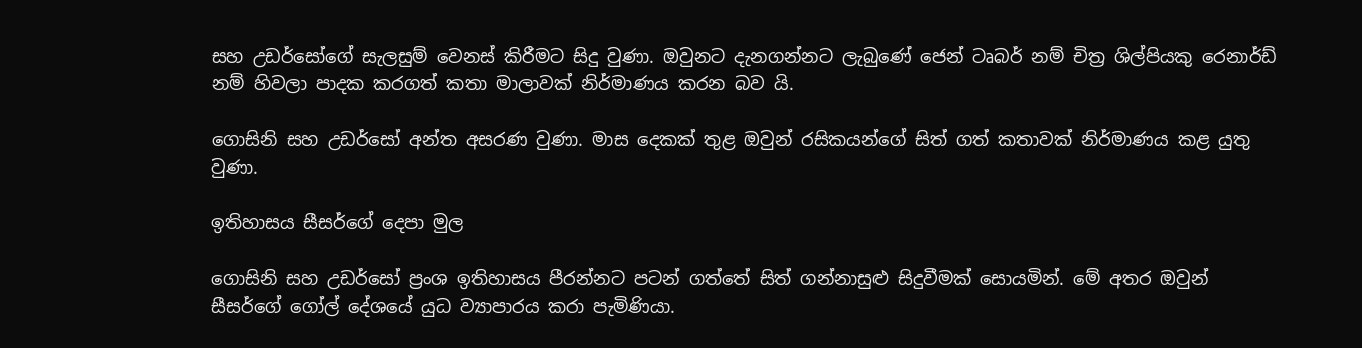සහ උඩර්සෝගේ සැලසුම් වෙනස් කිරීමට සිදු වුණා. ඔවුනට දැනගන්නට ලැබුණේ ජෙන් ටෘබර් නම් චිත්‍ර ශිල්පියකු රෙනාර්ඩ් නම් හිවලා පාදක කරගත් කතා මාලාවක් නිර්මාණය කරන බව යි.

ගොසිනි සහ උඩර්සෝ අන්ත අසරණ වුණා. මාස දෙකක් තුළ ඔවුන් රසිකයන්ගේ සිත් ගත් කතාවක් නිර්මාණය කළ යුතු වුණා.

ඉතිහාසය සීසර්ගේ දෙපා මුල

ගොසිනි සහ උඩර්සෝ ප්‍රංශ ඉතිහාසය පීරන්නට පටන් ගත්තේ සිත් ගන්නාසුළු සිදුවීමක් සොයමින්. මේ අතර ඔවුන් සීසර්ගේ ගෝල් දේශයේ යුධ ව්‍යාපාරය කරා පැමිණියා.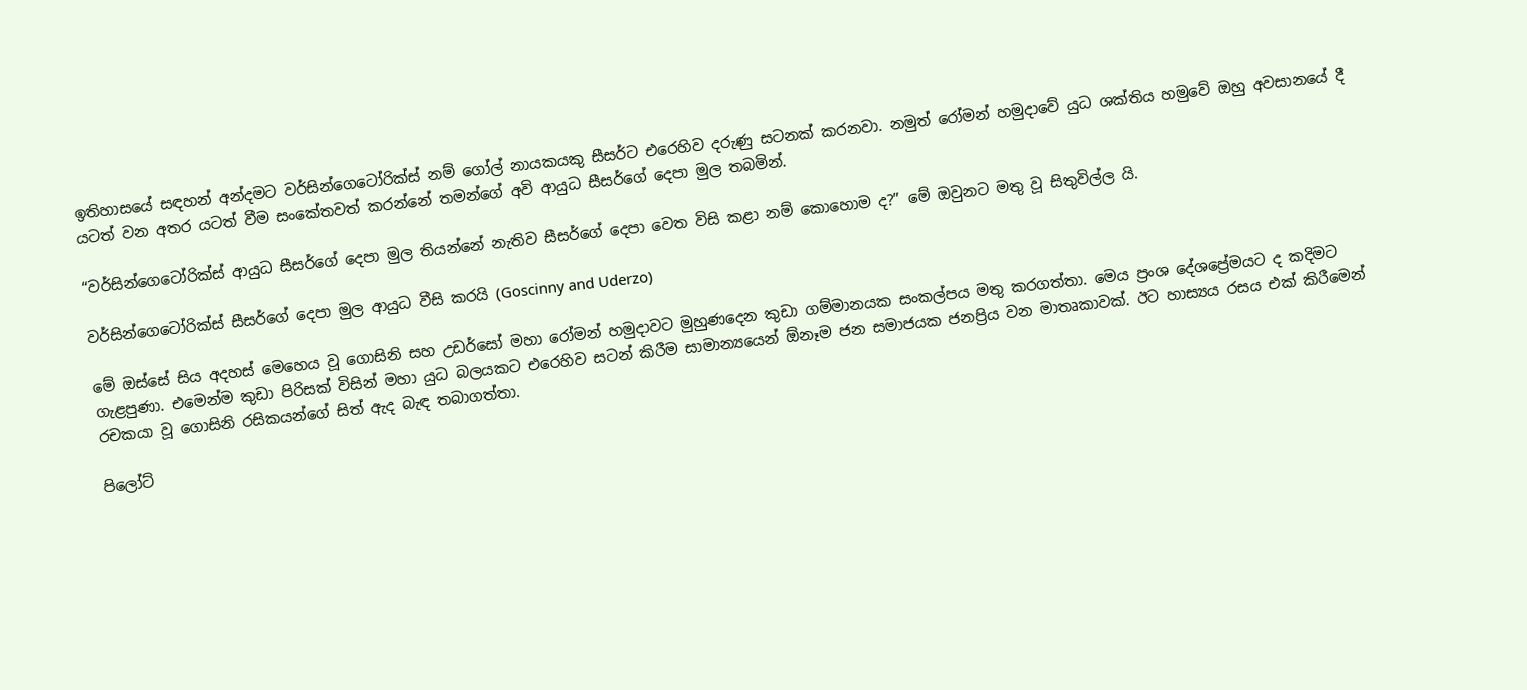ඉතිහාසයේ සඳහන් අන්දමට වර්සින්ගෙටෝරික්ස් නම් ගෝල් නායකයකු සීසර්ට එරෙහිව දරුණු සටනක් කරනවා. නමුත් රෝමන් හමුදාවේ යුධ ශක්තිය හමුවේ ඔහු අවසානයේ දී යටත් වන අතර යටත් වීම සංකේතවත් කරන්නේ තමන්ගේ අවි ආයුධ සීසර්ගේ දෙපා මුල තබමින්.

“වර්සින්ගෙටෝරික්ස් ආයුධ සීසර්ගේ දෙපා මුල තියන්නේ නැතිව සීසර්ගේ දෙපා වෙත විසි කළා නම් කොහොම ද?” මේ ඔවුනට මතු වූ සිතුවිල්ල යි.

වර්සින්ගෙටෝරික්ස් සීසර්ගේ දෙපා මුල ආයුධ වීසි කරයි (Goscinny and Uderzo)

මේ ඔස්සේ සිය අදහස් මෙහෙය වූ ගොසිනි සහ උඩර්සෝ මහා රෝමන් හමුදාවට මුහුණදෙන කුඩා ගම්මානයක සංකල්පය මතු කරගත්තා. මෙය ප්‍රංශ දේශප්‍රේමයට ද කදිමට ගැළපුණා. එමෙන්ම කුඩා පිරිසක් විසින් මහා යුධ බලයකට එරෙහිව සටන් කිරීම සාමාන්‍යයෙන් ඕනෑම ජන සමාජයක ජනප්‍රිය වන මාතෘකාවක්. ඊට හාස්‍යය රසය එක් කිරීමෙන් රචකයා වූ ගොසිනි රසිකයන්ගේ සිත් ඇද බැඳ තබාගත්තා.

පිලෝට්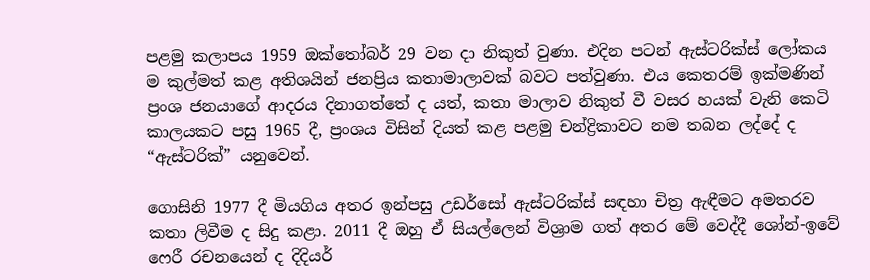පළමු කලාපය 1959 ඔක්තෝබර් 29 වන දා නිකුත් වුණා. එදින පටන් ඇස්ටරික්ස් ලෝකය ම කුල්මත් කළ අතිශයින් ජනප්‍රිය කතාමාලාවක් බවට පත්වුණා. එය කෙතරම් ඉක්මණින් ප්‍රංශ ජනයාගේ ආදරය දිනාගත්තේ ද යත්, කතා මාලාව නිකුත් වී වසර හයක් වැනි කෙටි කාලයකට පසු 1965 දී, ප්‍රංශය විසින් දියත් කළ පළමු චන්ද්‍රිකාවට නම තබන ලද්දේ ද “ඇස්ටරික්” යනුවෙන්.

ගොසිනි 1977 දී මියගිය අතර ඉන්පසු උඩර්සෝ ඇස්ටරික්ස් සඳහා චිත්‍ර ඇඳීමට අමතරව කතා ලිවීම ද සිදු කළා. 2011 දී ඔහු ඒ සියල්ලෙන් විශ්‍රාම ගත් අතර මේ වෙද්දී ශෝන්-ඉවේ ෆෙරී රචනයෙන් ද දිදියර්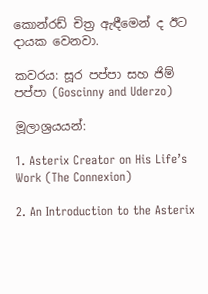කොන්රඩ් චිත්‍ර ඇඳීමෙන් ද ඊට දායක ව‍ෙනවා.

කවරය: සූර පප්පා සහ ජිම් පප්පා (Goscinny and Uderzo)

මූලාශ්‍රයයන්:

1. Asterix Creator on His Life’s Work (The Connexion)

2. An Introduction to the Asterix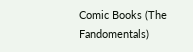Comic Books (The Fandomentals)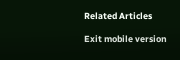Related Articles

Exit mobile version